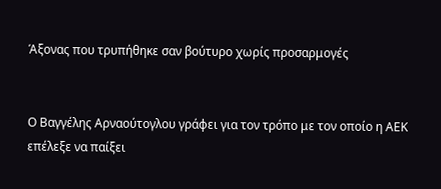Άξονας που τρυπήθηκε σαν βούτυρο χωρίς προσαρμογές


Ο Βαγγέλης Αρναούτογλου γράφει για τον τρόπο με τον οποίο η ΑΕΚ επέλεξε να παίξει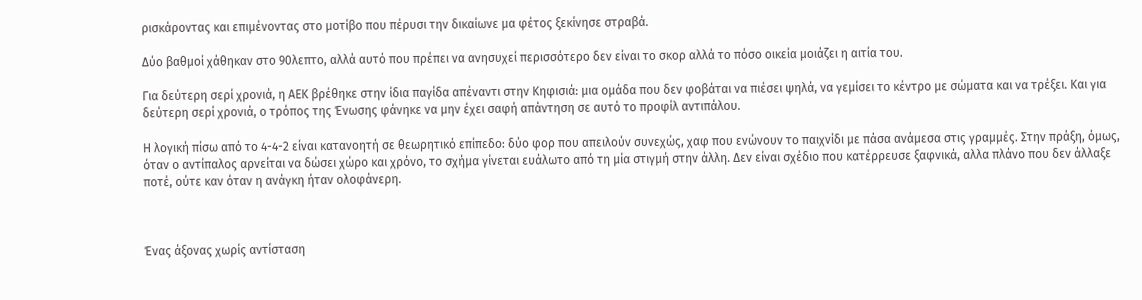ρισκάροντας και επιμένοντας στο μοτίβο που πέρυσι την δικαίωνε μα φέτος ξεκίνησε στραβά.

Δύο βαθμοί χάθηκαν στο 90λεπτο, αλλά αυτό που πρέπει να ανησυχεί περισσότερο δεν είναι το σκορ αλλά το πόσο οικεία μοιάζει η αιτία του.

Για δεύτερη σερί χρονιά, η ΑΕΚ βρέθηκε στην ίδια παγίδα απέναντι στην Κηφισιά: μια ομάδα που δεν φοβάται να πιέσει ψηλά, να γεμίσει το κέντρο με σώματα και να τρέξει. Και για δεύτερη σερί χρονιά, ο τρόπος της Ένωσης φάνηκε να μην έχει σαφή απάντηση σε αυτό το προφίλ αντιπάλου.

Η λογική πίσω από το 4-4-2 είναι κατανοητή σε θεωρητικό επίπεδο: δύο φορ που απειλούν συνεχώς, χαφ που ενώνουν το παιχνίδι με πάσα ανάμεσα στις γραμμές. Στην πράξη, όμως, όταν ο αντίπαλος αρνείται να δώσει χώρο και χρόνο, το σχήμα γίνεται ευάλωτο από τη μία στιγμή στην άλλη. Δεν είναι σχέδιο που κατέρρευσε ξαφνικά, αλλα πλάνο που δεν άλλαξε ποτέ, ούτε καν όταν η ανάγκη ήταν ολοφάνερη.



Ένας άξονας χωρίς αντίσταση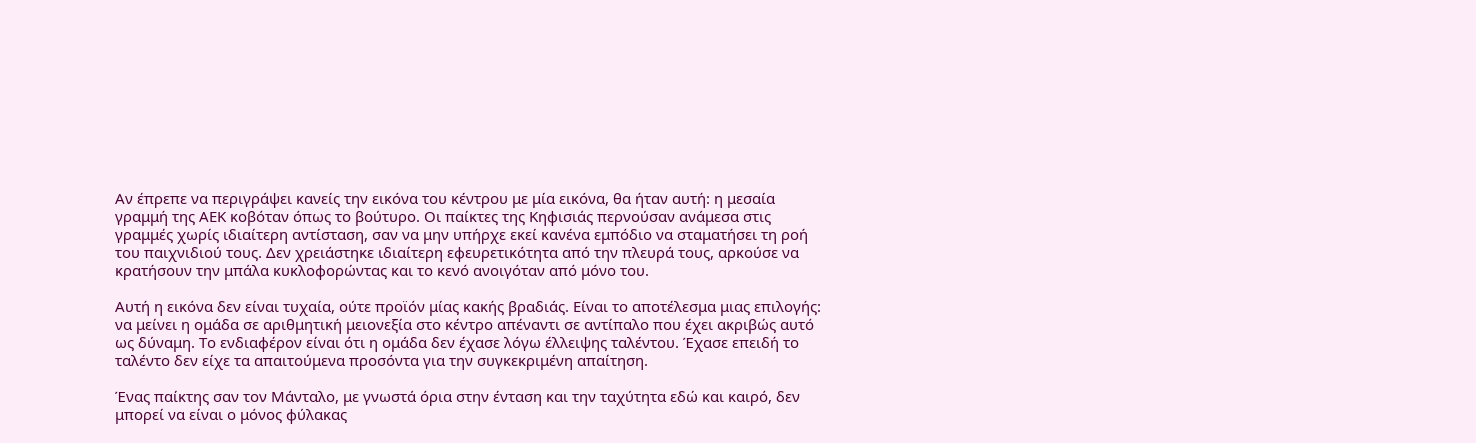Αν έπρεπε να περιγράψει κανείς την εικόνα του κέντρου με μία εικόνα, θα ήταν αυτή: η μεσαία γραμμή της ΑΕΚ κοβόταν όπως το βούτυρο. Οι παίκτες της Κηφισιάς περνούσαν ανάμεσα στις γραμμές χωρίς ιδιαίτερη αντίσταση, σαν να μην υπήρχε εκεί κανένα εμπόδιο να σταματήσει τη ροή του παιχνιδιού τους. Δεν χρειάστηκε ιδιαίτερη εφευρετικότητα από την πλευρά τους, αρκούσε να κρατήσουν την μπάλα κυκλοφορώντας και το κενό ανοιγόταν από μόνο του.

Αυτή η εικόνα δεν είναι τυχαία, ούτε προϊόν μίας κακής βραδιάς. Είναι το αποτέλεσμα μιας επιλογής: να μείνει η ομάδα σε αριθμητική μειονεξία στο κέντρο απέναντι σε αντίπαλο που έχει ακριβώς αυτό ως δύναμη. Το ενδιαφέρον είναι ότι η ομάδα δεν έχασε λόγω έλλειψης ταλέντου. Έχασε επειδή το ταλέντο δεν είχε τα απαιτούμενα προσόντα για την συγκεκριμένη απαίτηση.

Ένας παίκτης σαν τον Μάνταλο, με γνωστά όρια στην ένταση και την ταχύτητα εδώ και καιρό, δεν μπορεί να είναι ο μόνος φύλακας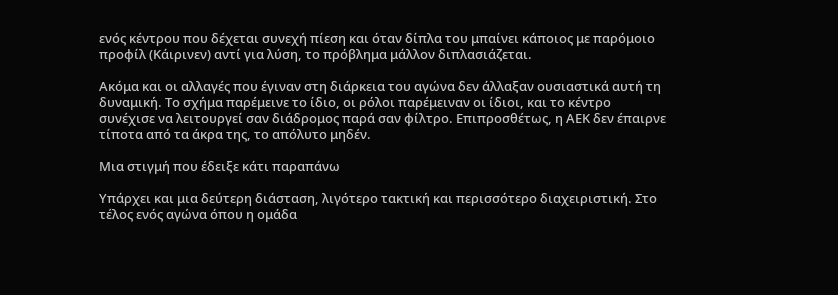ενός κέντρου που δέχεται συνεχή πίεση και όταν δίπλα του μπαίνει κάποιος με παρόμοιο προφίλ (Κάιρινεν) αντί για λύση, το πρόβλημα μάλλον διπλασιάζεται.

Ακόμα και οι αλλαγές που έγιναν στη διάρκεια του αγώνα δεν άλλαξαν ουσιαστικά αυτή τη δυναμική. Το σχήμα παρέμεινε το ίδιο, οι ρόλοι παρέμειναν οι ίδιοι, και το κέντρο συνέχισε να λειτουργεί σαν διάδρομος παρά σαν φίλτρο. Επιπροσθέτως, η ΑΕΚ δεν έπαιρνε τίποτα από τα άκρα της, το απόλυτο μηδέν.

Μια στιγμή που έδειξε κάτι παραπάνω

Υπάρχει και μια δεύτερη διάσταση, λιγότερο τακτική και περισσότερο διαχειριστική. Στο τέλος ενός αγώνα όπου η ομάδα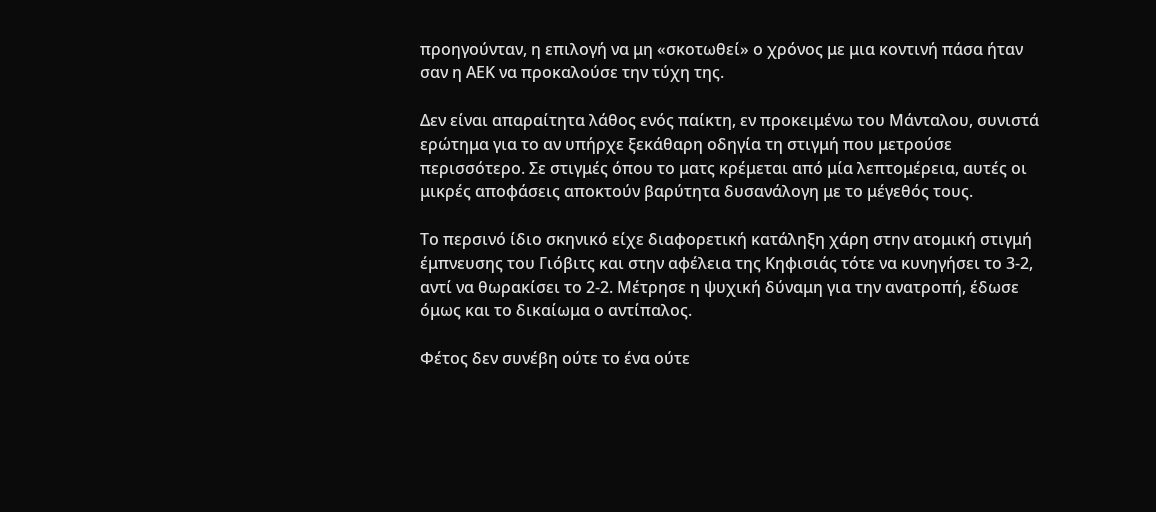προηγούνταν, η επιλογή να μη «σκοτωθεί» ο χρόνος με μια κοντινή πάσα ήταν σαν η ΑΕΚ να προκαλούσε την τύχη της.

Δεν είναι απαραίτητα λάθος ενός παίκτη, εν προκειμένω του Μάνταλου, συνιστά ερώτημα για το αν υπήρχε ξεκάθαρη οδηγία τη στιγμή που μετρούσε περισσότερο. Σε στιγμές όπου το ματς κρέμεται από μία λεπτομέρεια, αυτές οι μικρές αποφάσεις αποκτούν βαρύτητα δυσανάλογη με το μέγεθός τους.

Το περσινό ίδιο σκηνικό είχε διαφορετική κατάληξη χάρη στην ατομική στιγμή έμπνευσης του Γιόβιτς και στην αφέλεια της Κηφισιάς τότε να κυνηγήσει το 3-2, αντί να θωρακίσει το 2-2. Μέτρησε η ψυχική δύναμη για την ανατροπή, έδωσε όμως και το δικαίωμα ο αντίπαλος.

Φέτος δεν συνέβη ούτε το ένα ούτε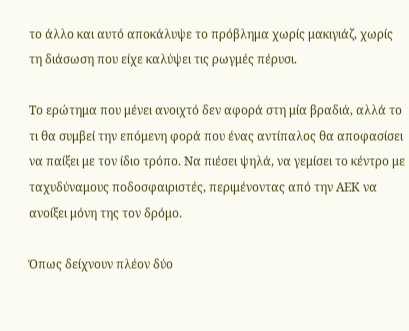το άλλο και αυτό αποκάλυψε το πρόβλημα χωρίς μακιγιάζ, χωρίς τη διάσωση που είχε καλύψει τις ρωγμές πέρυσι.

Το ερώτημα που μένει ανοιχτό δεν αφορά στη μία βραδιά, αλλά το τι θα συμβεί την επόμενη φορά που ένας αντίπαλος θα αποφασίσει να παίξει με τον ίδιο τρόπο. Να πιέσει ψηλά, να γεμίσει το κέντρο με ταχυδύναμους ποδοσφαιριστές, περιμένοντας από την ΑΕΚ να ανοίξει μόνη της τον δρόμο.

Όπως δείχνουν πλέον δύο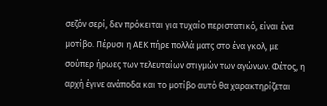σεζόν σερί, δεν πρόκειται για τυχαίο περιστατικό, είναι ένα μοτίβο. Πέρυσι η ΑΕΚ πήρε πολλά ματς στο ένα γκολ, με σούπερ ήρωες των τελευταίων στιγμών των αγώνων. Φέτος, η αρχή έγινε ανάποδα και το μοτίβο αυτό θα χαρακτηρίζεται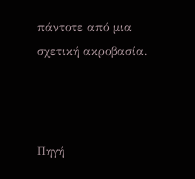πάντοτε από μια σχετική ακροβασία.



Πηγή